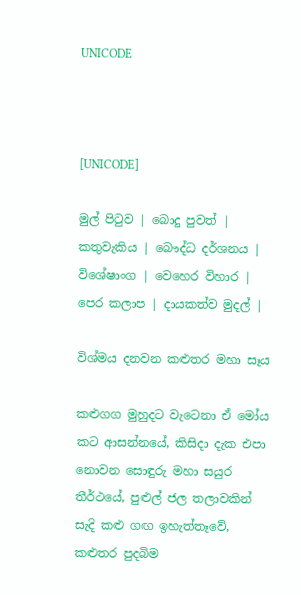UNICODE



[UNICODE]

මුල් පිටුව | බොදු පුවත් | කතුවැකිය | බෞද්ධ දර්ශනය | විශේෂාංග | වෙහෙර විහාර | පෙර කලාප | දායකත්ව මුදල් |

විශ්මය දනවන කළුතර මහා සෑය

කළුගග මුහුදට වැටෙනා ඒ මෝය කට ආසන්නයේ, කිසිදා දැක එපා නොවන සොඳුරු මහා සයුර තීර්ථයේ, පුළුල් ජල තලාවකින් සැදි කළු ගඟ ඉහැත්තෑවේ, කළුතර පුදබිම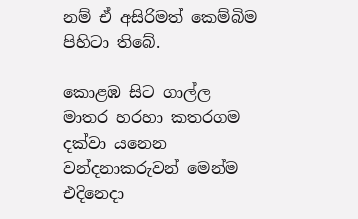නම් ඒ අසිරිමත් කෙම්බිම පිහිටා තිබේ.

කොළඹ සිට ගාල්ල මාතර හරහා කතරගම දක්වා යනෙන වන්දනාකරුවන් මෙන්ම එදිනෙදා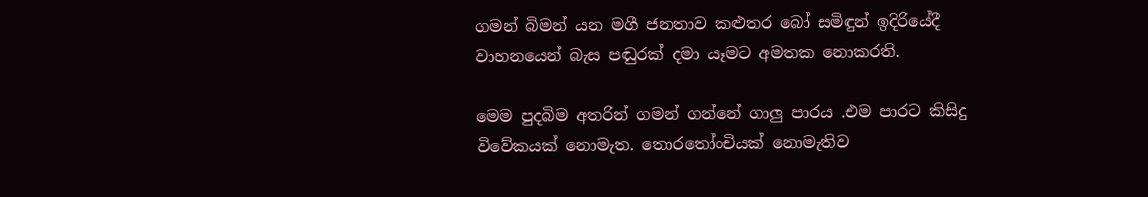ගමන් බිමන් යන මගී ජනතාව කළුතර බෝ සමිඳුන් ඉදිරියේදී වාහනයෙන් බැස පඬුරක් දමා යෑමට අමතක නොකරති.

මෙම පුදබිම අතරින් ගමන් ගන්නේ ගාලු පාරය .එම පාරට කිසිදු විවේකයක් නොමැත. තොරතෝංචියක් නොමැතිව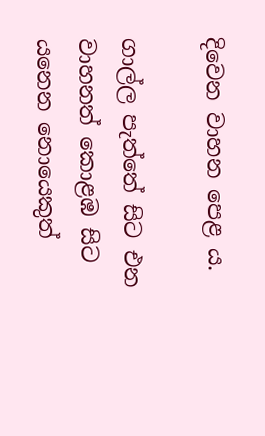දිවෙන වාහන පෙළ ය.

ගාල්ල පැත්තේ සිට එන වාහනත් කොළඹ සිට යනෙන නොයෙකුත්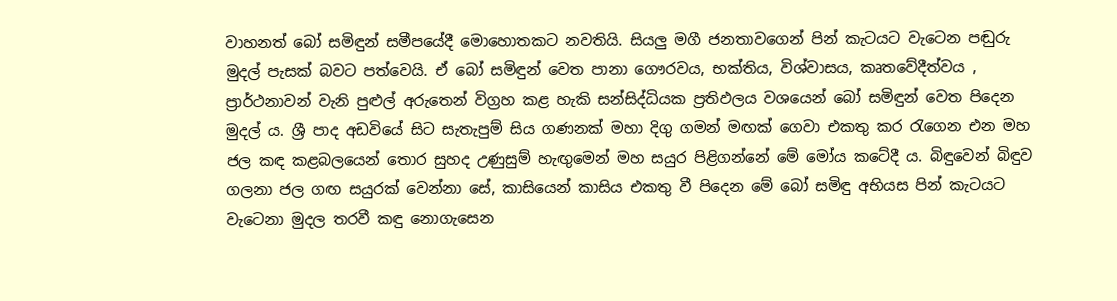වාහනත් බෝ සමිඳුන් සමීපයේදී මොහොතකට නවතියි. සියලු මගී ජනතාවගෙන් පින් කැටයට වැටෙන පඬුරු මුදල් පැසක් බවට පත්වෙයි. ඒ බෝ සමිඳුන් වෙත පානා ගෞරවය, භක්තිය, විශ්වාසය, කෘතවේදීත්වය , ප්‍රාර්ථනාවන් වැනි පුළුල් අරුතෙන් විග්‍රහ කළ හැකි සන්සිද්ධියක ප්‍රතිඵලය වශයෙන් බෝ සමිඳුන් වෙත පිදෙන මුදල් ය. ශ්‍රී පාද අඩවියේ සිට සැතැපුම් සිය ගණනක් මහා දිගු ගමන් මඟක් ගෙවා එකතු කර රැගෙන එන මහ ජල කඳ කළබලයෙන් තොර සුහද උණුසුම් හැඟුමෙන් මහ සයුර පිළිගන්නේ මේ මෝය කටේදී ය. බිඳුවෙන් බිඳුව ගලනා ජල ගඟ සයුරක් වෙන්නා සේ, කාසියෙන් කාසිය එකතු වී පිදෙන මේ බෝ සමිඳු අභියස පින් කැටයට වැටෙනා මුදල තරවී කඳු නොගැසෙන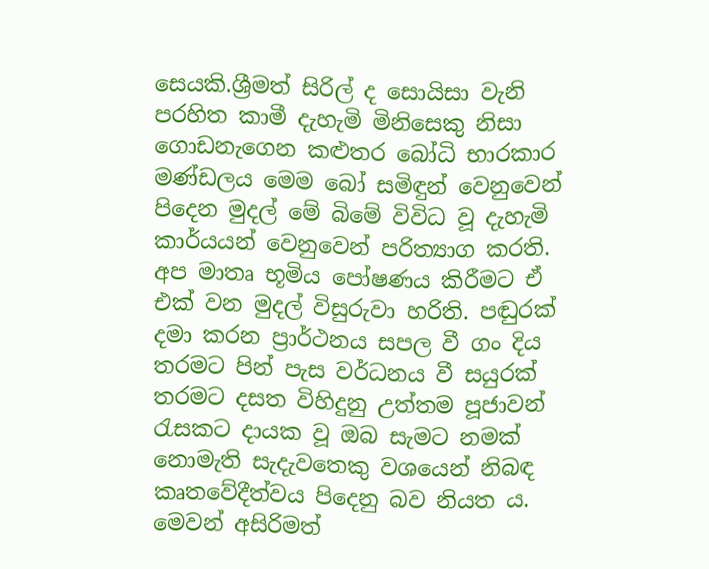සෙයකි.ශ්‍රීමත් සිරිල් ද සොයිසා වැනි පරහිත කාමී දැහැමි මිනිසෙකු නිසා ගොඩනැගෙන කළුතර බෝධි භාරකාර මණ්ඩලය මෙම බෝ සමිඳුන් වෙනුවෙන් පිදෙන මුදල් මේ බිමේ විවිධ වූ දැහැමි කාර්යයන් වෙනුවෙන් පරිත්‍යාග කරති. අප මාතෘ භූමිය පෝෂණය කිරීමට ඒ එක් වන මුදල් විසුරුවා හරිති. පඬුරක් දමා කරන ප්‍රාර්ථනය සපල වී ගං දිය තරමට පින් පැස වර්ධනය වී සයුරක් තරමට දසත විහිදුනු උත්තම පූජාවන් රැසකට දායක වූ ඔබ සැමට නමක් නොමැති සැදැවතෙකු වශයෙන් නිබඳ කෘතවේදීත්වය පිදෙනු බව නියත ය. මෙවන් අසිරිමත්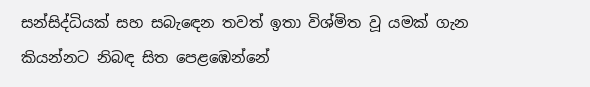සන්සිද්ධියක් සහ සබැඳෙන තවත් ඉතා විශ්මිත වූ යමක් ගැන කියන්නට නිබඳ සිත පෙළඹෙන්නේ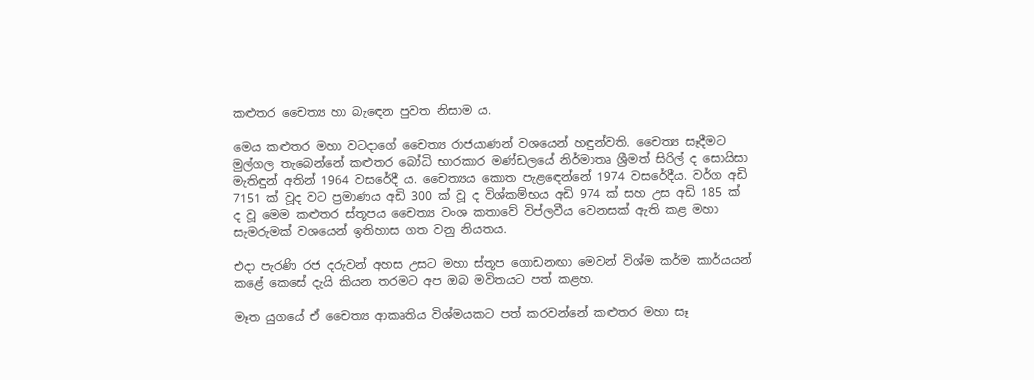කළුතර චෛත්‍ය හා බැඳෙන පුවත නිසාම ය.

මෙය කළුතර මහා වටදාගේ චෛත්‍ය රාජයාණන් වශයෙන් හඳුන්වති. චෛත්‍ය සෑදීමට මුල්ගල තැබෙන්නේ කළුතර බෝධි භාරකාර මණ්ඩලයේ නිර්මාතෘ ශ්‍රීමත් සිරිල් ද සොයිසා මැතිඳුන් අතින් 1964 වසරේදී ය. චෛත්‍යය කොත පැළඳෙන්නේ 1974 වසරේදීය. වර්ග අඩි 7151 ක් වූද වට ප්‍රමාණය අඩි 300 ක් වූ ද විශ්කම්භය අඩි 974 ක් සහ උස අඩි 185 ක් ද වූ මෙම කළුතර ස්තූපය චෛත්‍ය වංශ කතාවේ විප්ලවීය වෙනසක් ඇති කළ මහා සැමරුමක් වශයෙන් ඉතිහාස ගත වනු නියතය.

එදා පැරණි රජ දරුවන් අහස උසට මහා ස්තූප ගොඩනඟා මෙවන් විශ්ම කර්ම කාර්යයන් කළේ කෙසේ දැයි කියන තරමට අප ඔබ මවිතයට පත් කළහ.

මෑත යුගයේ ඒ චෛත්‍ය ආකෘතිය විශ්මයකට පත් කරවන්නේ කළුතර මහා සෑ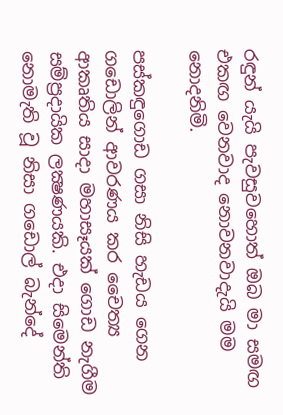රඳුන් යැයි පැවසුවහොත් ඔබ මා සමඟ එකඟ වෙනවාද නොවනවාදැයි මම නොදනිමි.

පස්කඳුගොඩ ගසා නිසි හැඩය ගෙන ගඩොලින් ආවරණය කර චෛත්‍ය ආකෘතිය සාදා මහාසෑයක් ගොඩ නැගීම සම්ප්‍රදායික ලක්‍ෂණයකි. එදා සිමෙන්ති නොමැති වූ නිසා ගඩොල් බැන්දේ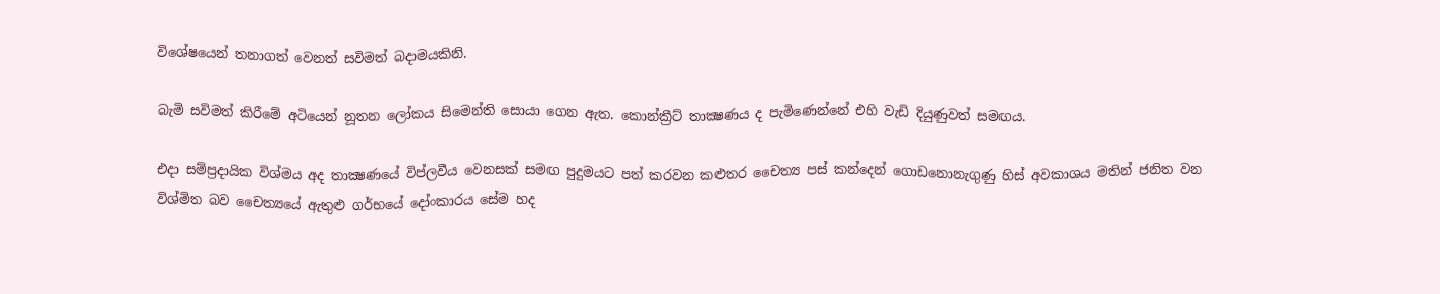විශේෂයෙන් තනාගත් වෙනත් සවිමත් බදාමයකිනි.

බැමි සවිමත් කිරීමේ අටියෙන් නූතන ලෝකය සිමෙන්ති සොයා ගෙන ඇත. කොන්ක්‍රීට් තාක්‍ෂණය ද පැමිණෙන්නේ එහි වැඩි දියුණුවත් සමඟය.

එදා සම්ප්‍රදායික විශ්මය අද තාක්‍ෂණයේ විප්ලවීය වෙනසක් සමඟ පුදුමයට පත් කරවන කළුතර චෛත්‍ය පස් කන්දෙන් ගොඩනොනැගුණු හිස් අවකාශය මතින් ජනිත වන විශ්මිත බව චෛත්‍යයේ ඇතුළු ගර්භයේ දෝංකාරය සේම හද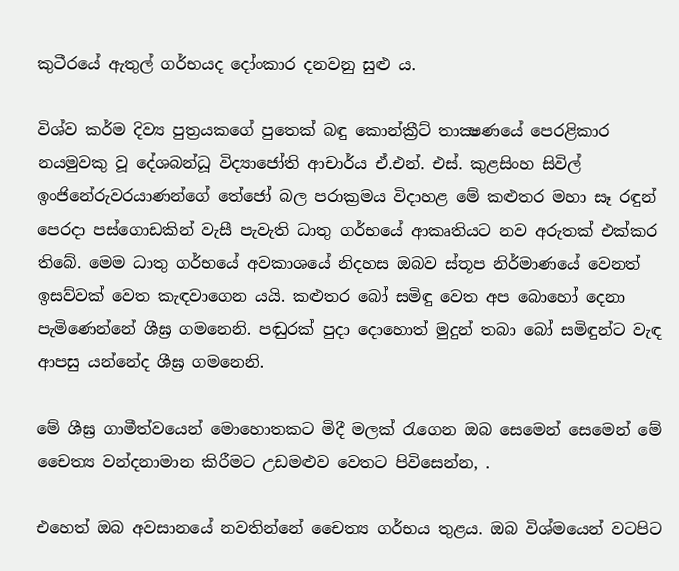කුටීරයේ ඇතුල් ගර්භයද දෝංකාර දනවනු සුළු ය.

විශ්ව කර්ම දිව්‍ය පුත්‍රයකගේ පුතෙක් බඳු කොන්ක්‍රීට් තාක්‍ෂණයේ පෙරළිකාර නයමුවකු වූ දේශබන්ධූ විද්‍යාජෝති ආචාර්ය ඒ.එන්. එස්. කුළසිංහ සිවිල් ඉංජිනේරුවරයාණන්ගේ තේජෝ බල පරාක්‍රමය විදාහළ මේ කළුතර මහා සෑ රඳුන් පෙරදා පස්ගොඩකින් වැසී පැවැති ධාතු ගර්භයේ ආකෘතියට නව අරුතක් එක්කර තිබේ. මෙම ධාතු ගර්භයේ අවකාශයේ නිදහස ඔබව ස්තූප නිර්මාණයේ වෙනත් ඉසව්වක් වෙත කැඳවාගෙන යයි. කළුතර බෝ සමිඳු වෙත අප බොහෝ දෙනා පැමිණෙන්නේ ශීඝ්‍ර ගමනෙනි. පඬුරක් පුදා දොහොත් මුදුන් තබා බෝ සමිඳුන්ට වැඳ ආපසු යන්නේද ශීඝ්‍ර ගමනෙනි.

මේ ශීඝ්‍ර ගාමීත්වයෙන් මොහොතකට මිදී මලක් රැගෙන ඔබ සෙමෙන් සෙමෙන් මේ චෛත්‍ය වන්දනාමාන කිරීමට උඩමළුව වෙතට පිවිසෙන්න, .

එහෙත් ඔබ අවසානයේ නවතින්නේ චෛත්‍ය ගර්භය තුළය. ඔබ විශ්මයෙන් වටපිට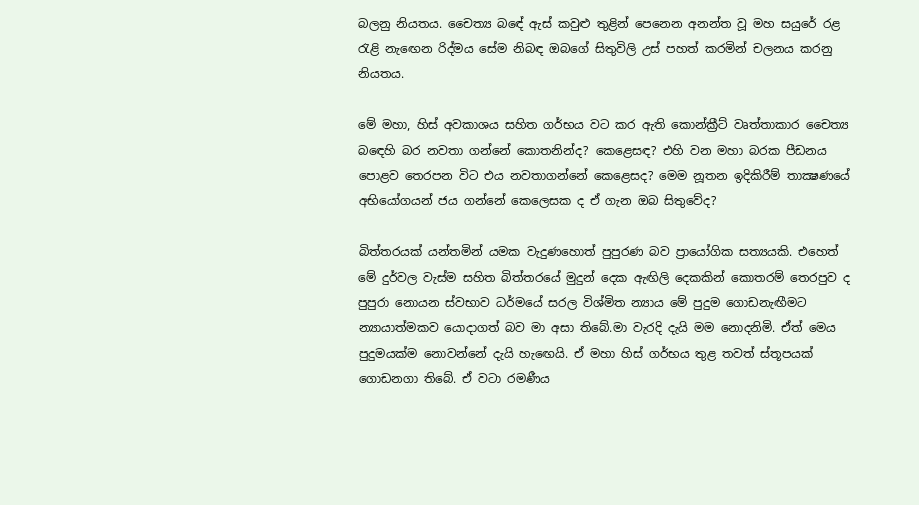බලනු නියතය. චෛත්‍ය බඳේ ඇස් කවුළු තුළින් පෙනෙන අනන්ත වූ මහ සයුරේ රළ රැළි නැඟෙන රිද්මය සේම නිබඳ ඔබගේ සිතුවිලි උස් පහත් කරමින් චලනය කරනු නියතය.

මේ මහා, හිස් අවකාශය සහිත ගර්භය වට කර ඇති කොන්ක්‍රීට් වෘත්තාකාර චෛත්‍ය බඳෙහි බර නවතා ගන්නේ කොතනින්ද? කෙළෙසඳ? එහි වන මහා බරක පීඩනය පොළව තෙරපන විට එය නවතාගන්නේ කෙළෙසද? මෙම නූතන ඉදිකිරීම් තාක්‍ෂණයේ අභියෝගයන් ජය ගන්නේ කෙලෙසක ද ඒ ගැන ඔබ සිතුවේද?

බිත්තරයක් යන්තමින් යමක වැදුණහොත් පුපුරණ බව ප්‍රායෝගික සත්‍යයකි. එහෙත් මේ දුර්වල වැස්ම සහිත බිත්තරයේ මුදුන් දෙක ඇඟිලි දෙකකින් කොතරම් තෙරපුව ද පුපුරා නොයන ස්වභාව ධර්මයේ සරල විශ්මිත න්‍යාය මේ පුදුම ගොඩනැඟීමට න්‍යායාත්මකව යොදාගත් බව මා අසා තිබේ.මා වැරදි දැයි මම නොදනිමි. ඒත් මෙය පුදුමයක්ම නොවන්නේ දැයි හැඟෙයි. ඒ මහා හිස් ගර්භය තුළ තවත් ස්තූපයක් ගොඩනගා තිබේ. ඒ වටා රමණීය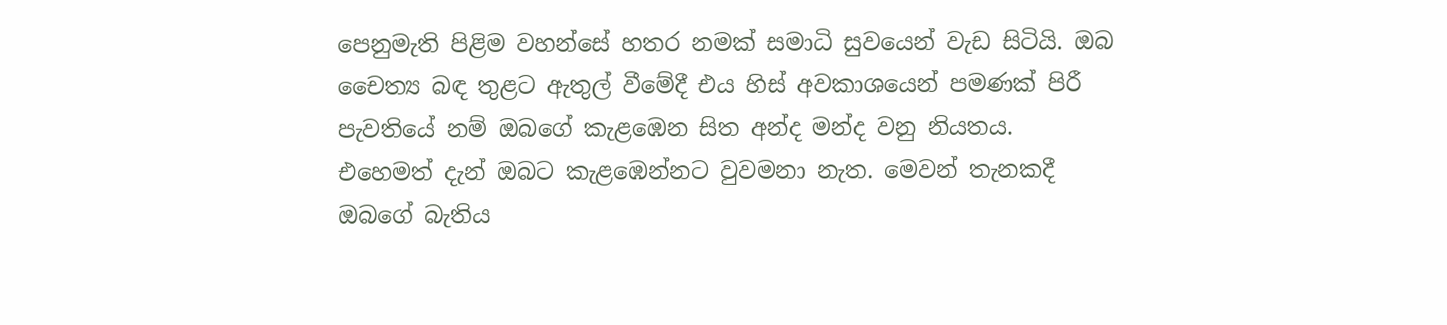පෙනුමැති පිළිම වහන්සේ හතර නමක් සමාධි සුවයෙන් වැඩ සිටියි. ඔබ චෛත්‍ය බඳ තුළට ඇතුල් වීමේදී එය හිස් අවකාශයෙන් පමණක් පිරී පැවතියේ නම් ඔබගේ කැළඹෙන සිත අන්ද මන්ද වනු නියතය. එහෙමත් දැන් ඔබට කැළඹෙන්නට වුවමනා නැත. මෙවන් තැනකදී ඔබගේ බැතිය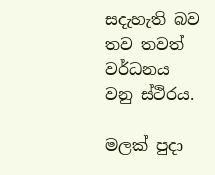සදැහැති බව තව තවත් වර්ධනය වනු ස්ථිරය.

මලක් පුදා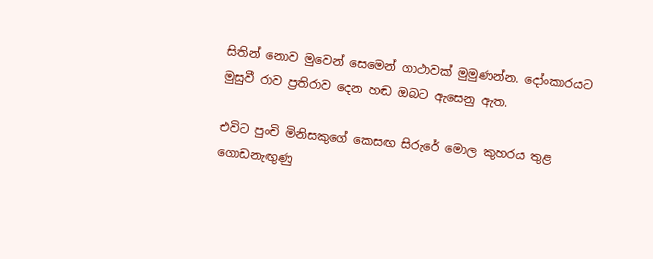සිතින් නොව මුවෙන් සෙමෙන් ගාථාවක් මුමුණන්න. දෝංකාරයට මුසුවී රාව ප්‍රතිරාව දෙන හඬ ඔබට ඇසෙනු ඇත.

එවිට පුංචි මිනිසකුගේ කෙසඟ සිරුරේ මොල කුහරය තුළ ගොඩනැඟුණු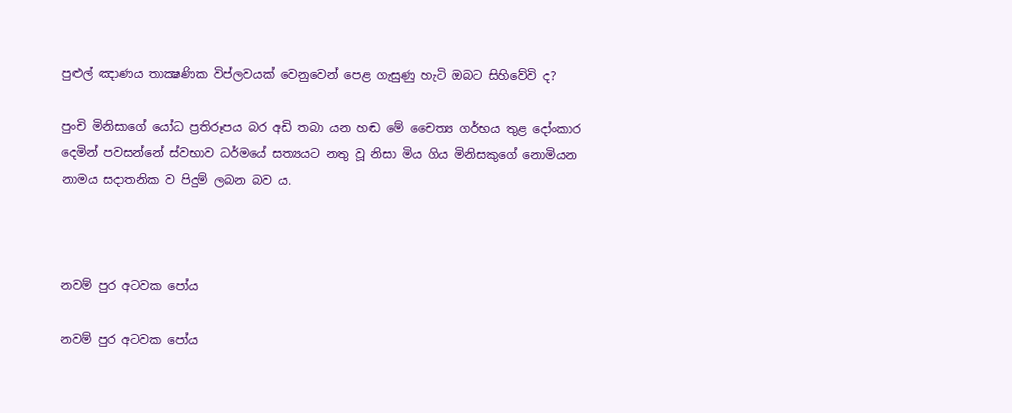පුළුල් ඤාණය තාක්‍ෂණික විප්ලවයක් වෙනුවෙන් පෙළ ගැසුණු හැටි ඔබට සිහිවේවි ද?

පුංචි මිනිසාගේ යෝධ ප්‍රතිරූපය බර අඩි තබා යන හඬ මේ චෛත්‍ය ගර්භය තුළ දෝංකාර දෙමින් පවසන්නේ ස්වභාව ධර්මයේ සත්‍යයට නතු වූ නිසා මිය ගිය මිනිසකුගේ නොමියන නාමය සදාතනික ව පිදුම් ලබන බව ය.



නවම් පුර අටවක පෝය

නවම් පුර අටවක පෝය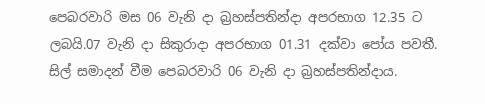පෙබරවාරි මස 06 වැනි දා බ්‍රහස්පතින්දා අපරභාග 12.35 ට ලබයි.07 වැනි දා සිකුරාදා අපරභාග 01.31 දක්වා පෝය පවතී.
සිල් සමාදන් වීම පෙබරවාරි 06 වැනි දා බ්‍රහස්පතින්දාය.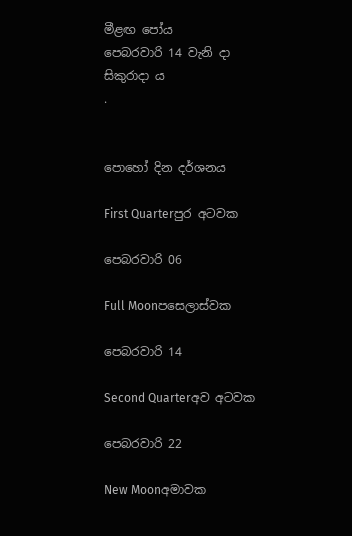මීළඟ පෝය
පෙබරවාරි 14 වැනි දා සිකුරාදා ය
.


පොහෝ දින දර්ශනය

First Quarterපුර අටවක

පෙබරවාරි 06

Full Moonපසෙලාස්වක

පෙබරවාරි 14

Second Quarterඅව අටවක

පෙබරවාරි 22

New Moonඅමාවක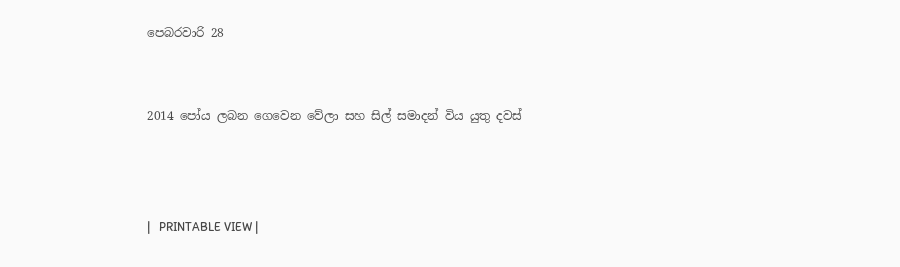පෙබරවාරි 28


2014 පෝය ලබන ගෙවෙන වේලා සහ සිල් සමාදන් විය යුතු දවස්



|   PRINTABLE VIEW |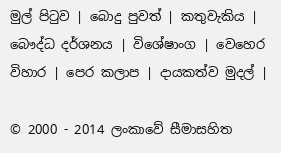මුල් පිටුව | බොදු පුවත් | කතුවැකිය | බෞද්ධ දර්ශනය | විශේෂාංග | වෙහෙර විහාර | පෙර කලාප | දායකත්ව මුදල් |

© 2000 - 2014 ලංකාවේ සීමාසහිත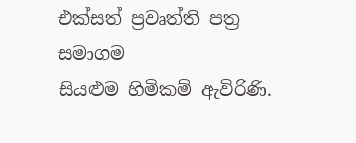එක්සත් ප්‍රවෘත්ති පත්‍ර සමාගම
සියළුම හිමිකම් ඇවිරිණි.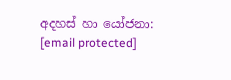අදහස් හා යෝජනා: [email protected]